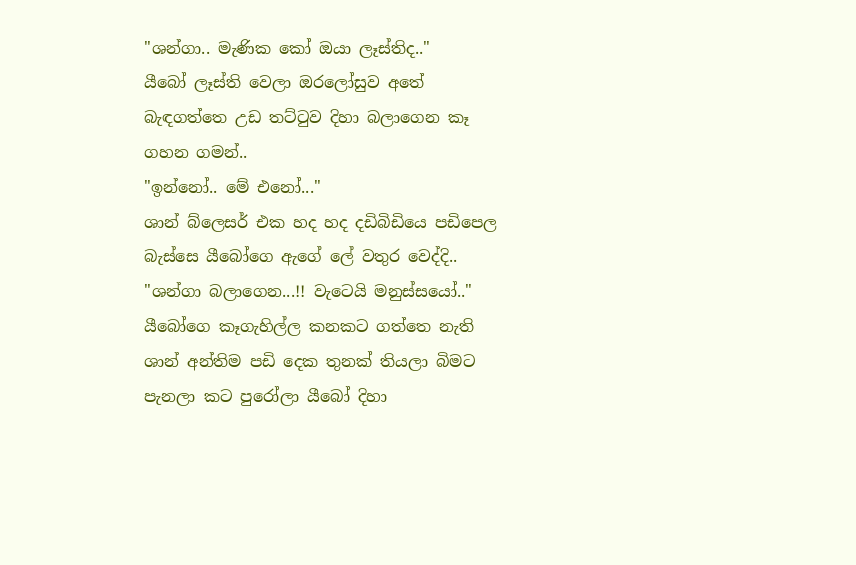"ශන්ගා.. මැණික කෝ ඔයා ලෑස්තිද.."
යීබෝ ලෑස්ති වෙලා ඔරලෝසුව අතේ බැඳගත්තෙ උඩ තට්ටුව දිහා බලාගෙන කෑ ගහන ගමන්..
"ඉන්නෝ.. මේ එනෝ..."
ශාන් බ්ලෙසර් එක හද හද දඩිබිඩියෙ පඩිපෙල බැස්සෙ යීබෝගෙ ඇගේ ලේ වතුර වෙද්දි..
"ශන්ගා බලාගෙන...!! වැටෙයි මනුස්සයෝ.."
යීබෝගෙ කෑගැහිල්ල කනකට ගත්තෙ නැති ශාන් අන්තිම පඩි දෙක තුනක් තියලා බිමට පැනලා කට පුරෝලා යීබෝ දිහා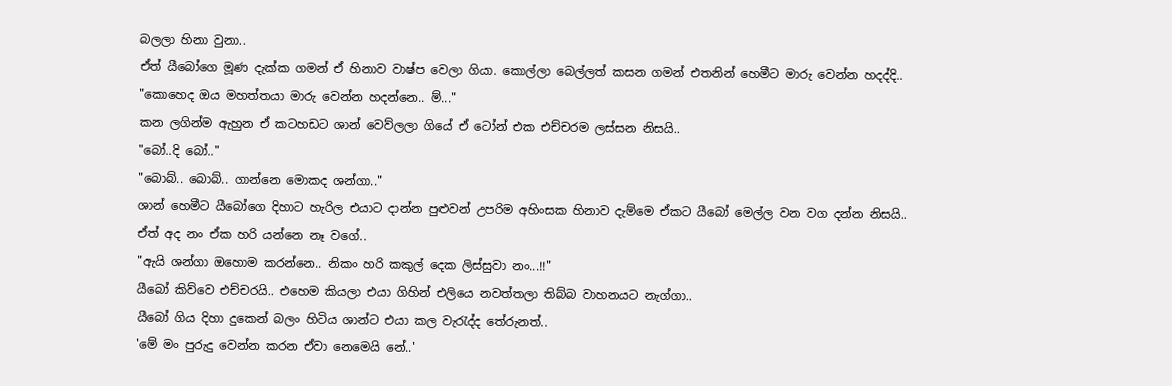බලලා හිනා වුනා..
ඒත් යීබෝගෙ මූණ දැක්ක ගමන් ඒ හිනාව වාෂ්ප වෙලා ගියා. කොල්ලා බෙල්ලත් කසන ගමන් එතනින් හෙමීට මාරු වෙන්න හදද්දි..
"කොහෙද ඔය මහත්තයා මාරු වෙන්න හදන්නෙ.. ම්..."
කන ලගින්ම ඇහුන ඒ කටහඩට ශාන් වෙව්ලලා ගියේ ඒ ටෝන් එක එච්චරම ලස්සන නිසයි..
"බෝ..දි බෝ.."
"බොබ්.. බොබ්.. ගාන්නෙ මොකද ශන්ගා.."
ශාන් හෙමීට යීබෝගෙ දිහාට හැරිල එයාට දාන්න පුළුවන් උපරිම අහිංසක හිනාව දැම්මෙ ඒකට යීබෝ මෙල්ල වන වග දන්න නිසයි..
ඒත් අද නං ඒක හරි යන්නෙ නෑ වගේ..
"ඇයි ශන්ගා ඔහොම කරන්නෙ.. නිකං හරි කකුල් දෙක ලිස්සුවා නං...!!"
යීබෝ කිව්වෙ එච්චරයි.. එහෙම කියලා එයා ගිහින් එලියෙ නවත්තලා තිබ්බ වාහනයට නැග්ගා..
යීබෝ ගිය දිහා දුකෙන් බලං හිටිය ශාන්ට එයා කල වැරැද්ද තේරුනත්..
'මේ මං පුරුදු වෙන්න කරන ඒවා නෙමෙයි නේ..'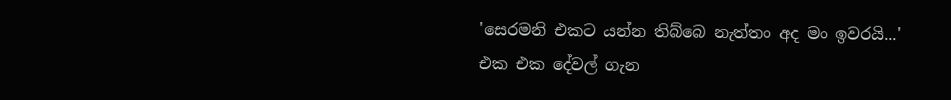'සෙරමනි එකට යන්න තිබ්බෙ නැත්තං අද මං ඉවරයි...'
එක එක දේවල් ගැන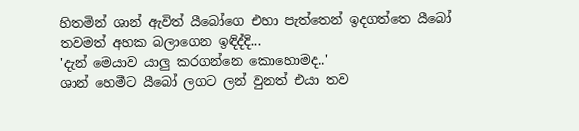හිතමින් ශාන් ඇවිත් යීබෝගෙ එහා පැත්තෙන් ඉදගත්තෙ යීබෝ තවමත් අහක බලාගෙන ඉඳිද්දි...
'දැන් මෙයාව යාලු කරගන්නෙ කොහොමද..'
ශාන් හෙමීට යීබෝ ලගට ලන් වුනත් එයා තව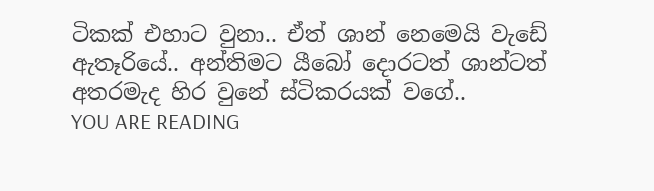ටිකක් එහාට වුනා.. ඒත් ශාන් නෙමෙයි වැඩේ ඇතෑරියේ.. අන්තිමට යීබෝ දොරටත් ශාන්ටත් අතරමැද හිර වුනේ ස්ටිකරයක් වගේ..
YOU ARE READING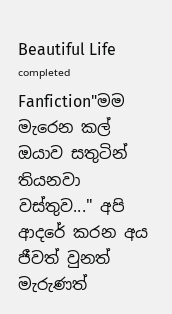Beautiful Life ᶜᵒᵐᵖˡᵉᵗᵉᵈ
Fanfiction"මම මැරෙන කල් ඔයාව සතුටින් තියනවා වස්තුව..." අපි ආදරේ කරන අය ජීවත් වුනත් මැරුණත්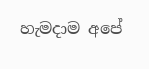හැමදාම අපේ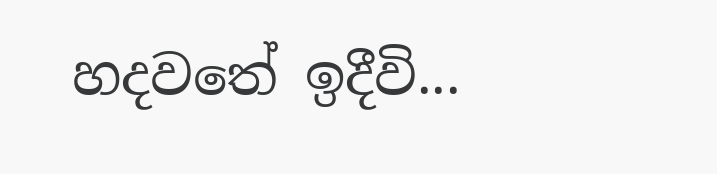හදවතේ ඉදීවි...